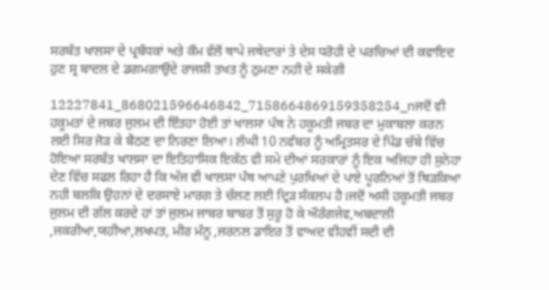ਸਰਬੱਤ ਖਾਲਸਾ ਦੇ ਪ੍ਰਬੰਧਕਾਂ ਅਤੇ ਕੌਮ ਵੱਲੋਂ ਥਾਪੇ ਜਥੇਦਾਰਾਂ ਤੇ ਦੇਸ ਧਰੋਹੀ ਦੇ ਪਰਚਿਆਂ ਦੀ ਕਵਾਇਦ ਹੁਣ ਸ੍ਰ ਬਾਦਲ ਦੇ ਡਗਮਗਾਉਂਦੇ ਰਾਜਸ਼ੀ ਤਖਤ ਨੂੰ ਠੁਮਣਾ ਨਹੀ ਦੇ ਸਕੇਗੀ

12227841_868021596646842_7158664869159358254_nਜਦੋਂ ਵੀ ਹਕੂਮਤਾਂ ਦੇ ਜਬਰ ਜੁਲਮ ਦੀ ਇੰਤਹਾ ਹੋਈ ਤਾਂ ਖਾਲਸਾ ਪੰਥ ਨੇ ਹਕੂਮਤੀ ਜਬਰ ਦਾ ਮੁਕਾਬਲਾ ਕਰਨ ਲਈ ਸਿਰ ਜੋੜ ਕੇ ਬੈਠਣ ਦਾ ਨਿਰਣਾ ਲਿਆ। ਲੰਘੀ 10 ਨਵੰਬਰ ਨੂੰ ਅਮ੍ਰਿਤਸਰ ਦੇ ਪਿੰਡ ਚੱਬੇ ਵਿੱਚ ਹੋਇਆ ਸਰਬੱਤ ਖਾਲਸਾ ਦਾ ਇਤਿਹਾਸਿਕ ਇਕੱਠ ਵੀ ਸਮੇ ਦੀਆਂ ਸਰਕਾਰਾਂ ਨੂੰ ਇਕ ਅਜਿਹਾ ਹੀ ਸੁਨੇਹਾ ਦੇਣ ਵਿੱਚ ਸਫਲ ਰਿਹਾ ਹੈ ਕਿ ਅੱਜ ਵੀ ਖਾਲਸਾ ਪੰਥ ਆਪਣੇ ਪੁਰਖਿਆਂ ਦੇ ਪਾਏ ਪੂਰਨਿਆਂ ਤੋਂ ਥਿੜਕਿਆ ਨਹੀ ਬਲਕਿ ਉਹਨਾਂ ਦੇ ਦਰਸਾਏ ਮਾਰਗ ਤੇ ਚੱਲਣ ਲਈ ਦ੍ਰਿੜ ਸੰਕਲਪ ਹੈ।ਜਦੋਂ ਅਸੀ ਹਕੂਮਤੀ ਜਬਰ ਜੁਲਮ ਦੀ ਗੱਲ ਕਰਦੇ ਹਾਂ ਤਾਂ ਜੁਲਮ ਜਾਬਰ ਬਾਬਰ ਤੋਂ ਸੁਰੂ ਹੋ ਕੇ ਔਰੰਗਜੇਵ,ਅਬਦਾਲੀ ,ਜਕਰੀਆ,ਯਹੀਆ,ਲਖਪਤ, ਮੀਰ ਮੰਨੂ ,ਜਰਨਲ ਡਾਇਰ ਤੋਂ ਵਾਅਦ ਵੀਹਵੀਂ ਸਦੀ ਦੀ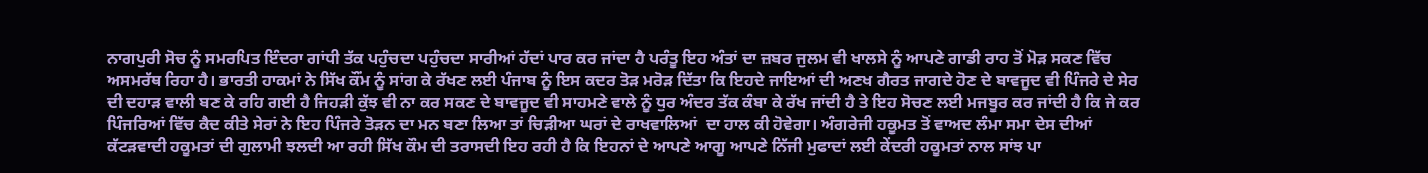ਨਾਗਪੁਰੀ ਸੋਚ ਨੂੰ ਸਮਰਪਿਤ ਇੰਦਰਾ ਗਾਂਧੀ ਤੱਕ ਪਹੁੰਚਦਾ ਪਹੁੰਚਦਾ ਸਾਰੀਆਂ ਹੱਦਾਂ ਪਾਰ ਕਰ ਜਾਂਦਾ ਹੈ ਪਰੰਤੂ ਇਹ ਅੰਤਾਂ ਦਾ ਜ਼ਬਰ ਜੁਲਮ ਵੀ ਖਾਲਸੇ ਨੂੰ ਆਪਣੇ ਗਾਡੀ ਰਾਹ ਤੋਂ ਮੋੜ ਸਕਣ ਵਿੱਚ ਅਸਮਰੱਥ ਰਿਹਾ ਹੈ। ਭਾਰਤੀ ਹਾਕਮਾਂ ਨੇ ਸਿੱਖ ਕੌਂਮ ਨੂੰ ਸਾਂਗ ਕੇ ਰੱਖਣ ਲਈ ਪੰਜਾਬ ਨੂੰ ਇਸ ਕਦਰ ਤੋੜ ਮਰੋੜ ਦਿੱਤਾ ਕਿ ਇਹਦੇ ਜਾਇਆਂ ਦੀ ਅਣਖ ਗੈਰਤ ਜਾਗਦੇ ਹੋਣ ਦੇ ਬਾਵਜੂਦ ਵੀ ਪਿੰਜਰੇ ਦੇ ਸੇਰ ਦੀ ਦਹਾੜ ਵਾਲੀ ਬਣ ਕੇ ਰਹਿ ਗਈ ਹੈ ਜਿਹੜੀ ਕੁੱਝ ਵੀ ਨਾ ਕਰ ਸਕਣ ਦੇ ਬਾਵਜੂਦ ਵੀ ਸਾਹਮਣੇ ਵਾਲੇ ਨੂੰ ਧੁਰ ਅੰਦਰ ਤੱਕ ਕੰਬਾ ਕੇ ਰੱਖ ਜਾਂਦੀ ਹੈ ਤੇ ਇਹ ਸੋਚਣ ਲਈ ਮਜਬੂਰ ਕਰ ਜਾਂਦੀ ਹੈ ਕਿ ਜੇ ਕਰ ਪਿੰਜਰਿਆਂ ਵਿੱਚ ਕੈਦ ਕੀਤੇ ਸੇਰਾਂ ਨੇ ਇਹ ਪਿੰਜਰੇ ਤੋੜਨ ਦਾ ਮਨ ਬਣਾ ਲਿਆ ਤਾਂ ਚਿੜੀਆ ਘਰਾਂ ਦੇ ਰਾਖਵਾਲਿਆਂ  ਦਾ ਹਾਲ ਕੀ ਹੋਵੇਗਾ। ਅੰਗਰੇਜੀ ਹਕੂਮਤ ਤੋਂ ਵਾਅਦ ਲੰਮਾ ਸਮਾ ਦੇਸ ਦੀਆਂ  ਕੱਟੜਵਾਦੀ ਹਕੂਮਤਾਂ ਦੀ ਗੁਲਾਮੀ ਝਲਦੀ ਆ ਰਹੀ ਸਿੱਖ ਕੌਮ ਦੀ ਤਰਾਸਦੀ ਇਹ ਰਹੀ ਹੈ ਕਿ ਇਹਨਾਂ ਦੇ ਆਪਣੇ ਆਗੂ ਆਪਣੇ ਨਿੱਜੀ ਮੁਫਾਦਾਂ ਲਈ ਕੇਂਦਰੀ ਹਕੂਮਤਾਂ ਨਾਲ ਸਾਂਝ ਪਾ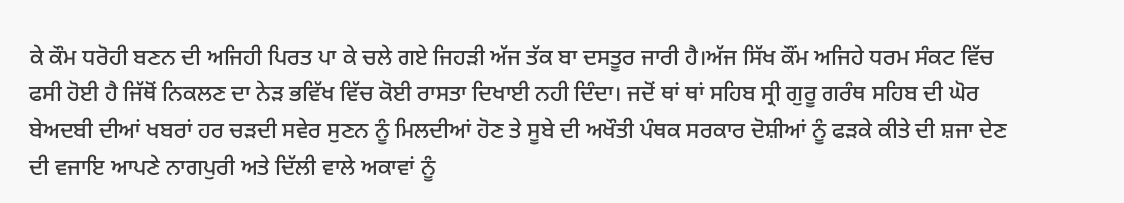ਕੇ ਕੌਮ ਧਰੋਹੀ ਬਣਨ ਦੀ ਅਜਿਹੀ ਪਿਰਤ ਪਾ ਕੇ ਚਲੇ ਗਏ ਜਿਹੜੀ ਅੱਜ ਤੱਕ ਬਾ ਦਸਤੂਰ ਜਾਰੀ ਹੈ।ਅੱਜ ਸਿੱਖ ਕੌਂਮ ਅਜਿਹੇ ਧਰਮ ਸੰਕਟ ਵਿੱਚ ਫਸੀ ਹੋਈ ਹੈ ਜਿੱਥੋਂ ਨਿਕਲਣ ਦਾ ਨੇੜ ਭਵਿੱਖ ਵਿੱਚ ਕੋਈ ਰਾਸਤਾ ਦਿਖਾਈ ਨਹੀ ਦਿੰਦਾ। ਜਦੋਂ ਥਾਂ ਥਾਂ ਸਹਿਬ ਸ੍ਰੀ ਗੁਰੂ ਗਰੰਥ ਸਹਿਬ ਦੀ ਘੋਰ ਬੇਅਦਬੀ ਦੀਆਂ ਖਬਰਾਂ ਹਰ ਚੜਦੀ ਸਵੇਰ ਸੁਣਨ ਨੂੰ ਮਿਲਦੀਆਂ ਹੋਣ ਤੇ ਸੂਬੇ ਦੀ ਅਖੌਤੀ ਪੰਥਕ ਸਰਕਾਰ ਦੋਸ਼ੀਆਂ ਨੂੰ ਫੜਕੇ ਕੀਤੇ ਦੀ ਸ਼ਜਾ ਦੇਣ ਦੀ ਵਜਾਇ ਆਪਣੇ ਨਾਗਪੁਰੀ ਅਤੇ ਦਿੱਲੀ ਵਾਲੇ ਅਕਾਵਾਂ ਨੂੰ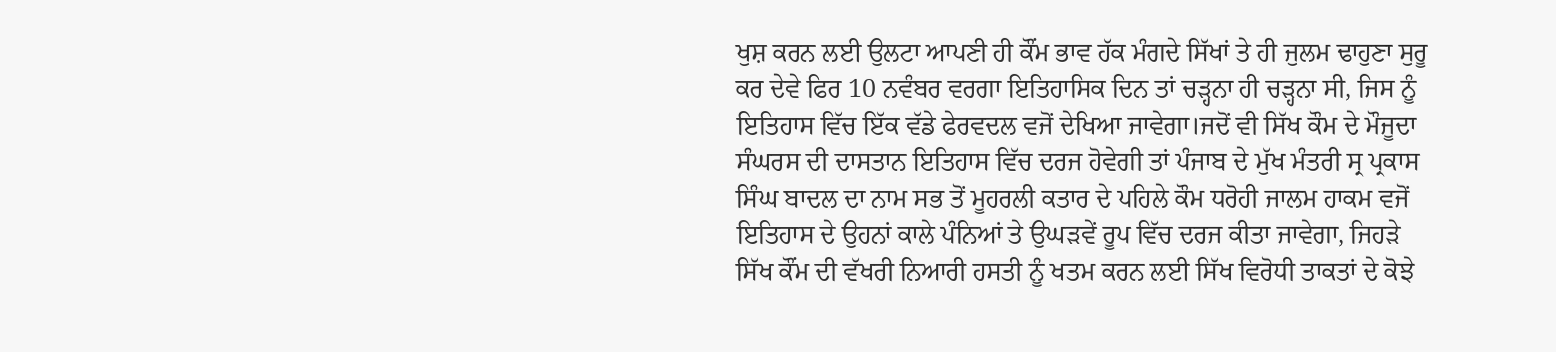ਖੁਸ਼ ਕਰਨ ਲਈ ਉਲਟਾ ਆਪਣੀ ਹੀ ਕੌਂਮ ਭਾਵ ਹੱਕ ਮੰਗਦੇ ਸਿੱਖਾਂ ਤੇ ਹੀ ਜੁਲਮ ਢਾਹੁਣਾ ਸੁਰੂ ਕਰ ਦੇਵੇ ਫਿਰ 10 ਨਵੰਬਰ ਵਰਗਾ ਇਤਿਹਾਸਿਕ ਦਿਨ ਤਾਂ ਚੜ੍ਹਨਾ ਹੀ ਚੜ੍ਹਨਾ ਸੀ, ਜਿਸ ਨੂੰ ਇਤਿਹਾਸ ਵਿੱਚ ਇੱਕ ਵੱਡੇ ਫੇਰਵਦਲ ਵਜੋਂ ਦੇਖਿਆ ਜਾਵੇਗਾ।ਜਦੋਂ ਵੀ ਸਿੱਖ ਕੌਮ ਦੇ ਮੌਜੂਦਾ ਸੰਘਰਸ ਦੀ ਦਾਸਤਾਨ ਇਤਿਹਾਸ ਵਿੱਚ ਦਰਜ ਹੋਵੇਗੀ ਤਾਂ ਪੰਜਾਬ ਦੇ ਮੁੱਖ ਮੰਤਰੀ ਸ੍ਰ ਪ੍ਰਕਾਸ ਸਿੰਘ ਬਾਦਲ ਦਾ ਨਾਮ ਸਭ ਤੋਂ ਮੂਹਰਲੀ ਕਤਾਰ ਦੇ ਪਹਿਲੇ ਕੌਮ ਧਰੋਹੀ ਜਾਲਮ ਹਾਕਮ ਵਜੋਂ ਇਤਿਹਾਸ ਦੇ ਉਹਨਾਂ ਕਾਲੇ ਪੰਨਿਆਂ ਤੇ ਉਘੜਵੇਂ ਰੂਪ ਵਿੱਚ ਦਰਜ ਕੀਤਾ ਜਾਵੇਗਾ, ਜਿਹੜੇ ਸਿੱਖ ਕੌਂਮ ਦੀ ਵੱਖਰੀ ਨਿਆਰੀ ਹਸਤੀ ਨੂੰ ਖਤਮ ਕਰਨ ਲਈ ਸਿੱਖ ਵਿਰੋਧੀ ਤਾਕਤਾਂ ਦੇ ਕੋਝੇ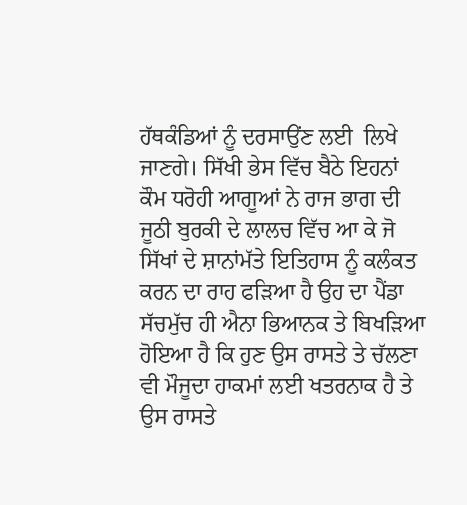ਹੱਥਕੰਡਿਆਂ ਨੂੰ ਦਰਸਾਉਂਣ ਲਈ  ਲਿਖੇ ਜਾਣਗੇ। ਸਿੱਖੀ ਭੇਸ ਵਿੱਚ ਬੈਠੇ ਇਹਨਾਂ ਕੌਮ ਧਰੋਹੀ ਆਗੂਆਂ ਨੇ ਰਾਜ ਭਾਗ ਦੀ ਜੂਠੀ ਬੁਰਕੀ ਦੇ ਲਾਲਚ ਵਿੱਚ ਆ ਕੇ ਜੋ ਸਿੱਖਾਂ ਦੇ ਸ਼ਾਨਾਂਮੱਤੇ ਇਤਿਹਾਸ ਨੂੰ ਕਲੰਕਤ ਕਰਨ ਦਾ ਰਾਹ ਫੜਿਆ ਹੈ ਉਹ ਦਾ ਪੈਂਡਾ ਸੱਚਮੁੱਚ ਹੀ ਐਨਾ ਭਿਆਨਕ ਤੇ ਬਿਖੜਿਆ ਹੋਇਆ ਹੈ ਕਿ ਹੁਣ ਉਸ ਰਾਸਤੇ ਤੇ ਚੱਲਣਾ ਵੀ ਮੌਜੂਦਾ ਹਾਕਮਾਂ ਲਈ ਖਤਰਨਾਕ ਹੈ ਤੇ ਉਸ ਰਾਸਤੇ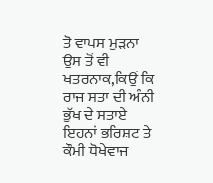ਤੋ ਵਾਪਸ ਮੁੜਨਾ ਉਸ ਤੋਂ ਵੀ ਖਤਰਨਾਕ,ਕਿਉਂ ਕਿ ਰਾਜ ਸਤਾ ਦੀ ਅੰਨੀ ਭੁੱਖ ਦੇ ਸਤਾਏ ਇਹਨਾਂ ਭਰਿਸ਼ਟ ਤੇ ਕੌਮੀ ਧੋਖੇਵਾਜ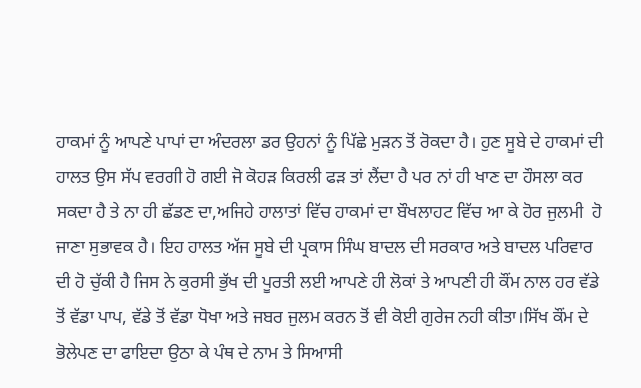ਹਾਕਮਾਂ ਨੂੰ ਆਪਣੇ ਪਾਪਾਂ ਦਾ ਅੰਦਰਲਾ ਡਰ ਉਹਨਾਂ ਨੂੰ ਪਿੱਛੇ ਮੁੜਨ ਤੋਂ ਰੋਕਦਾ ਹੈ। ਹੁਣ ਸੂਬੇ ਦੇ ਹਾਕਮਾਂ ਦੀ ਹਾਲਤ ਉਸ ਸੱਪ ਵਰਗੀ ਹੋ ਗਈ ਜੋ ਕੋਹੜ ਕਿਰਲੀ ਫੜ ਤਾਂ ਲੈਂਦਾ ਹੈ ਪਰ ਨਾਂ ਹੀ ਖਾਣ ਦਾ ਹੌਸਲਾ ਕਰ ਸਕਦਾ ਹੈ ਤੇ ਨਾ ਹੀ ਛੱਡਣ ਦਾ,ਅਜਿਹੇ ਹਾਲਾਤਾਂ ਵਿੱਚ ਹਾਕਮਾਂ ਦਾ ਬੌਖਲਾਹਟ ਵਿੱਚ ਆ ਕੇ ਹੋਰ ਜੁਲਮੀ  ਹੋ ਜਾਣਾ ਸੁਭਾਵਕ ਹੈ। ਇਹ ਹਾਲਤ ਅੱਜ ਸੂਬੇ ਦੀ ਪ੍ਰਕਾਸ ਸਿੰਘ ਬਾਦਲ ਦੀ ਸਰਕਾਰ ਅਤੇ ਬਾਦਲ ਪਰਿਵਾਰ ਦੀ ਹੋ ਚੁੱਕੀ ਹੈ ਜਿਸ ਨੇ ਕੁਰਸੀ ਭੁੱਖ ਦੀ ਪੂਰਤੀ ਲਈ ਆਪਣੇ ਹੀ ਲੋਕਾਂ ਤੇ ਆਪਣੀ ਹੀ ਕੌਂਮ ਨਾਲ ਹਰ ਵੱਡੇ ਤੋਂ ਵੱਡਾ ਪਾਪ, ਵੱਡੇ ਤੋਂ ਵੱਡਾ ਧੋਖਾ ਅਤੇ ਜਬਰ ਜੁਲਮ ਕਰਨ ਤੋਂ ਵੀ ਕੋਈ ਗੁਰੇਜ ਨਹੀ ਕੀਤਾ।ਸਿੱਖ ਕੌਂਮ ਦੇ ਭੋਲੇਪਣ ਦਾ ਫਾਇਦਾ ਉਠਾ ਕੇ ਪੰਥ ਦੇ ਨਾਮ ਤੇ ਸਿਆਸੀ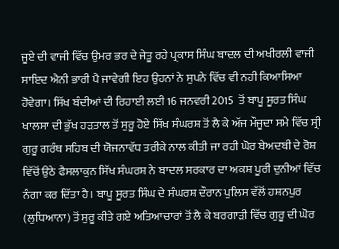ਜੂਏ ਦੀ ਵਾਜੀ ਵਿੱਚ ਉਮਰ ਭਰ ਦੇ ਜੇਤੂ ਰਹੇ ਪ੍ਰਕਾਸ ਸਿੰਘ ਬਾਦਲ ਦੀ ਅਖੀਰਲੀ ਵਾਜੀ ਸਾਇਦ ਐਨੀ ਭਾਰੀ ਪੈ ਜਾਵੇਗੀ ਇਹ ਉਹਨਾਂ ਨੇ ਸੁਪਨੇ ਵਿੱਚ ਵੀ ਨਹੀ ਕਿਆਸਿਆ ਹੋਵੇਗਾ। ਸਿੱਖ ਬੰਦੀਆਂ ਦੀ ਰਿਹਾਈ ਲਈ 16 ਜਨਵਰੀ 2015  ਤੋਂ ਬਾਪੂ ਸੂਰਤ ਸਿੰਘ ਖਾਲਸਾ ਦੀ ਭੁੱਖ ਹੜਤਾਲ ਤੋਂ ਸੁਰੂ ਹੋਏ ਸਿੱਖ ਸੰਘਰਸ਼ ਤੋਂ ਲੈ ਕੇ ਅੱਜ ਮੌਜੂਦਾ ਸਮੇ ਵਿੱਚ ਸ੍ਰੀ ਗੁਰੂ ਗਰੰਥ ਸਹਿਬ ਦੀ ਯੋਜਨਾਵੱਧ ਤਰੀਕੇ ਨਾਲ ਕੀਤੀ ਜਾ ਰਹੀ ਘੋਰ ਬੇਅਦਬੀ ਦੇ ਰੋਸ਼ ਵਿੱਚੋਂ ਉਠੇ ਫੈਸਲਾਕੁਨ ਸਿੱਖ ਸੰਘਰਸ਼ ਨੇ ਬਾਦਲ ਸਰਕਾਰ ਦਾ ਅਕਸ਼ ਪੂਰੀ ਦੁਨੀਆਂ ਵਿੱਚ ਨੰਗਾ ਕਰ ਦਿੱਤਾ ਹੈ। ਬਾਪੂ ਸੂਰਤ ਸਿੰਘ ਦੇ ਸੰਘਰਸ਼ ਦੌਰਾਨ ਪੁਲਿਸ ਵੱਲੋਂ ਹਸ਼ਨਪੁਰ (ਲੁਧਿਆਨਾ) ਤੋਂ ਸੁਰੂ ਕੀਤੇ ਗਏ ਅਤਿਆਚਾਰਾਂ ਤੋਂ ਲੈ ਕੇ ਬਰਗਾੜੀ ਵਿੱਚ ਗੁਰੂ ਦੀ ਘੋਰ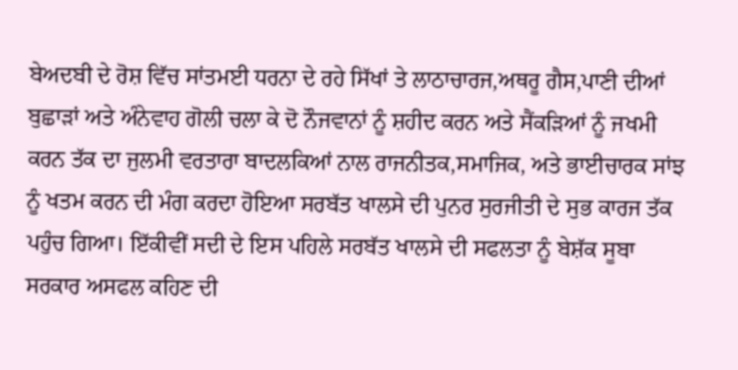ਬੇਅਦਬੀ ਦੇ ਰੋਸ਼ ਵਿੱਚ ਸਾਂਤਮਈ ਧਰਨਾ ਦੇ ਰਹੇ ਸਿੱਖਾਂ ਤੇ ਲਾਠਾਚਾਰਜ,ਅਥਰੂ ਗੈਸ,ਪਾਣੀ ਦੀਆਂ ਬੁਛਾੜਾਂ ਅਤੇ ਅੰਨੇਵਾਹ ਗੋਲੀ ਚਲਾ ਕੇ ਦੋ ਨੌਜਵਾਨਾਂ ਨੂੰ ਸ਼ਹੀਦ ਕਰਨ ਅਤੇ ਸੈਂਕੜਿਆਂ ਨੂੰ ਜਖਮੀ ਕਰਨ ਤੱਕ ਦਾ ਜੁਲਮੀ ਵਰਤਾਰਾ ਬਾਦਲਕਿਆਂ ਨਾਲ ਰਾਜਨੀਤਕ,ਸਮਾਜਿਕ, ਅਤੇ ਭਾਈਚਾਰਕ ਸਾਂਝ ਨੂੰ ਖਤਮ ਕਰਨ ਦੀ ਮੰਗ ਕਰਦਾ ਹੋਇਆ ਸਰਬੱਤ ਖਾਲਸੇ ਦੀ ਪੁਨਰ ਸੁਰਜੀਤੀ ਦੇ ਸੁਭ ਕਾਰਜ ਤੱਕ ਪਹੁੰਚ ਗਿਆ। ਇੱਕੀਵੀਂ ਸਦੀ ਦੇ ਇਸ ਪਹਿਲੇ ਸਰਬੱਤ ਖਾਲਸੇ ਦੀ ਸਫਲਤਾ ਨੂੰ ਬੇਸ਼ੱਕ ਸੂਬਾ ਸਰਕਾਰ ਅਸਫਲ ਕਹਿਣ ਦੀ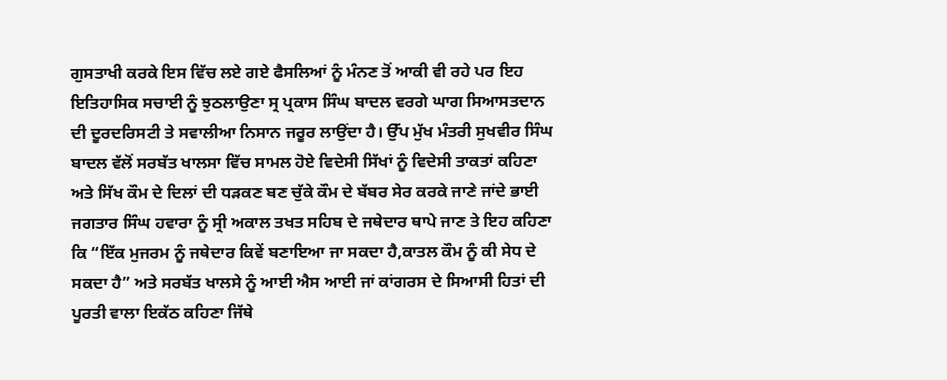ਗੁਸਤਾਖੀ ਕਰਕੇ ਇਸ ਵਿੱਚ ਲਏ ਗਏ ਫੈਸਲਿਆਂ ਨੂੰ ਮੰਨਣ ਤੋਂ ਆਕੀ ਵੀ ਰਹੇ ਪਰ ਇਹ ਇਤਿਹਾਸਿਕ ਸਚਾਈ ਨੂੰ ਝੁਠਲਾਉਣਾ ਸ੍ਰ ਪ੍ਰਕਾਸ ਸਿੰਘ ਬਾਦਲ ਵਰਗੇ ਘਾਗ ਸਿਆਸਤਦਾਨ ਦੀ ਦੂਰਦਰਿਸਟੀ ਤੇ ਸਵਾਲੀਆ ਨਿਸਾਨ ਜਰੂਰ ਲਾਉਂਦਾ ਹੈ। ਉੱਪ ਮੁੱਖ ਮੰਤਰੀ ਸੁਖਵੀਰ ਸਿੰਘ ਬਾਦਲ ਵੱਲੋਂ ਸਰਬੱਤ ਖਾਲਸਾ ਵਿੱਚ ਸਾਮਲ ਹੋਏ ਵਿਦੇਸੀ ਸਿੱਖਾਂ ਨੂੰ ਵਿਦੇਸੀ ਤਾਕਤਾਂ ਕਹਿਣਾ ਅਤੇ ਸਿੱਖ ਕੌਮ ਦੇ ਦਿਲਾਂ ਦੀ ਧੜਕਣ ਬਣ ਚੁੱਕੇ ਕੌਮ ਦੇ ਬੱਬਰ ਸੇਰ ਕਰਕੇ ਜਾਣੇ ਜਾਂਦੇ ਭਾਈ ਜਗਤਾਰ ਸਿੰਘ ਹਵਾਰਾ ਨੂੰ ਸ੍ਰੀ ਅਕਾਲ ਤਖਤ ਸਹਿਬ ਦੇ ਜਥੇਦਾਰ ਥਾਪੇ ਜਾਣ ਤੇ ਇਹ ਕਹਿਣਾ ਕਿ “ਇੱਕ ਮੁਜਰਮ ਨੂੰ ਜਥੇਦਾਰ ਕਿਵੇਂ ਬਣਾਇਆ ਜਾ ਸਕਦਾ ਹੈ,ਕਾਤਲ ਕੌਮ ਨੂੰ ਕੀ ਸੇਧ ਦੇ ਸਕਦਾ ਹੈ” ਅਤੇ ਸਰਬੱਤ ਖਾਲਸੇ ਨੂੰ ਆਈ ਐਸ ਆਈ ਜਾਂ ਕਾਂਗਰਸ ਦੇ ਸਿਆਸੀ ਹਿਤਾਂ ਦੀ ਪੂਰਤੀ ਵਾਲਾ ਇਕੱਠ ਕਹਿਣਾ ਜਿੱਥੇ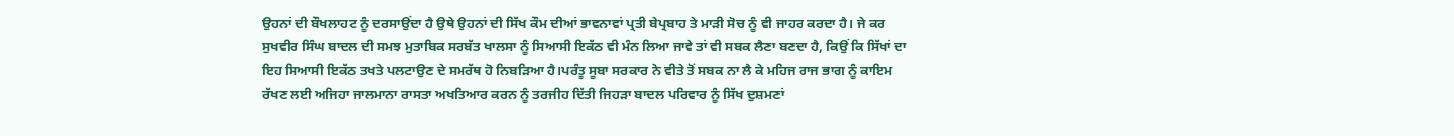ਉਹਨਾਂ ਦੀ ਬੌਖਲਾਹਟ ਨੂੰ ਦਰਸਾਉਂਦਾ ਹੈ ਉਥੇ ਉਹਨਾਂ ਦੀ ਸਿੱਖ ਕੌਮ ਦੀਆਂ ਭਾਵਨਾਵਾਂ ਪ੍ਰਤੀ ਬੇਪ੍ਰਬਾਹ ਤੇ ਮਾੜੀ ਸੋਚ ਨੂੰ ਵੀ ਜਾਹਰ ਕਰਦਾ ਹੈ। ਜੇ ਕਰ ਸੁਖਵੀਰ ਸਿੰਘ ਬਾਦਲ ਦੀ ਸਮਝ ਮੁਤਾਬਿਕ ਸਰਬੱਤ ਖਾਲਸਾ ਨੂੰ ਸਿਆਸੀ ਇਕੱਠ ਵੀ ਮੰਨ ਲਿਆ ਜਾਵੇ ਤਾਂ ਵੀ ਸਬਕ ਲੈਣਾ ਬਣਦਾ ਹੈ, ਕਿਉਂ ਕਿ ਸਿੱਖਾਂ ਦਾ ਇਹ ਸਿਆਸੀ ਇਕੱਠ ਤਖਤੇ ਪਲਟਾਉਣ ਦੇ ਸਮਰੱਥ ਹੋ ਨਿਬੜਿਆ ਹੈ।ਪਰੰਤੂ ਸੂਬਾ ਸਰਕਾਰ ਨੇ ਵੀਤੇ ਤੋਂ ਸਬਕ ਨਾ ਲੈ ਕੇ ਮਹਿਜ ਰਾਜ ਭਾਗ ਨੂੰ ਕਾਇਮ ਰੱਖਣ ਲਈ ਅਜਿਹਾ ਜਾਲਮਾਨਾ ਰਾਸਤਾ ਅਖਤਿਆਰ ਕਰਨ ਨੂੰ ਤਰਜੀਹ ਦਿੱਤੀ ਜਿਹੜਾ ਬਾਦਲ ਪਰਿਵਾਰ ਨੂੰ ਸਿੱਖ ਦੁਸ਼ਮਣਾਂ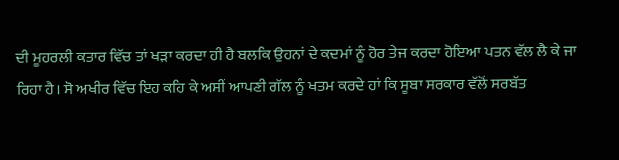ਦੀ ਮੂਹਰਲੀ ਕਤਾਰ ਵਿੱਚ ਤਾਂ ਖੜਾ ਕਰਦਾ ਹੀ ਹੈ ਬਲਕਿ ਉਹਨਾਂ ਦੇ ਕਦਮਾਂ ਨੂੰ ਹੋਰ ਤੇਜ ਕਰਦਾ ਹੋਇਆ ਪਤਨ ਵੱਲ ਲੈ ਕੇ ਜਾ ਰਿਹਾ ਹੈ। ਸੋ ਅਖੀਰ ਵਿੱਚ ਇਹ ਕਹਿ ਕੇ ਅਸੀਂ ਆਪਣੀ ਗੱਲ ਨੂੰ ਖਤਮ ਕਰਦੇ ਹਾਂ ਕਿ ਸੂਬਾ ਸਰਕਾਰ ਵੱਲੋਂ ਸਰਬੱਤ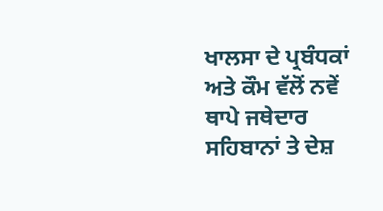ਖਾਲਸਾ ਦੇ ਪ੍ਰਬੰਧਕਾਂ ਅਤੇ ਕੌਮ ਵੱਲੋਂ ਨਵੇਂ ਥਾਪੇ ਜਥੇਦਾਰ ਸਹਿਬਾਨਾਂ ਤੇ ਦੇਸ਼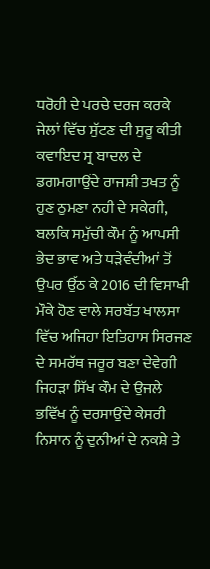ਧਰੋਹੀ ਦੇ ਪਰਚੇ ਦਰਜ ਕਰਕੇ ਜੇਲਾਂ ਵਿੱਚ ਸੁੱਟਣ ਦੀ ਸੁਰੂ ਕੀਤੀ ਕਵਾਇਦ ਸ੍ਰ ਬਾਦਲ ਦੇ ਡਗਮਗਾਉਂਦੇ ਰਾਜਸ਼ੀ ਤਖਤ ਨੂੰ ਹੁਣ ਠੁਮਣਾ ਨਹੀ ਦੇ ਸਕੇਗੀ, ਬਲਕਿ ਸਮੁੱਚੀ ਕੌਮ ਨੂੰ ਆਪਸੀ ਭੇਦ ਭਾਵ ਅਤੇ ਧੜੇਵੰਦੀਆਂ ਤੋਂ ਉਪਰ ਉੱਠ ਕੇ 2016 ਦੀ ਵਿਸਾਖੀ ਮੌਕੇ ਹੋਣ ਵਾਲੇ ਸਰਬੱਤ ਖਾਲਸਾ ਵਿੱਚ ਅਜਿਹਾ ਇਤਿਹਾਸ ਸਿਰਜਣ ਦੇ ਸਮਰੱਥ ਜਰੂਰ ਬਣਾ ਦੇਵੇਗੀ ਜਿਹੜਾ ਸਿੱਖ ਕੌਮ ਦੇ ਉਜਲੇ ਭਵਿੱਖ ਨੂੰ ਦਰਸਾਉਂਦੇ ਕੇਸਰੀ ਨਿਸਾਨ ਨੂੰ ਦੁਨੀਆਂ ਦੇ ਨਕਸ਼ੇ ਤੇ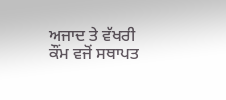ਅਜਾਦ ਤੇ ਵੱਖਰੀ ਕੌਂਮ ਵਜੋਂ ਸਥਾਪਤ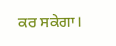ਕਰ ਸਕੇਗਾ।